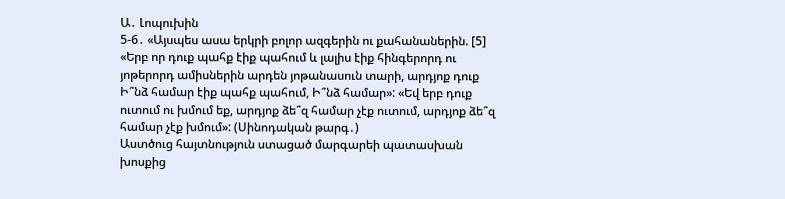Ա․ Լոպուխին
5-6․ «Այսպես ասա երկրի բոլոր ազգերին ու քահանաներին. [5] «Երբ որ դուք պահք էիք պահում և լալիս էիք հինգերորդ ու յոթերորդ ամիսներին արդեն յոթանասուն տարի, արդյոք դուք Ի՞նձ համար էիք պահք պահում, Ի՞նձ համար»: «Եվ երբ դուք ուտում ու խմում եք, արդյոք ձե՞զ համար չէք ուտում, արդյոք ձե՞զ համար չէք խմում»: (Սինոդական թարգ․)
Աստծուց հայտնություն ստացած մարգարեի պատասխան խոսքից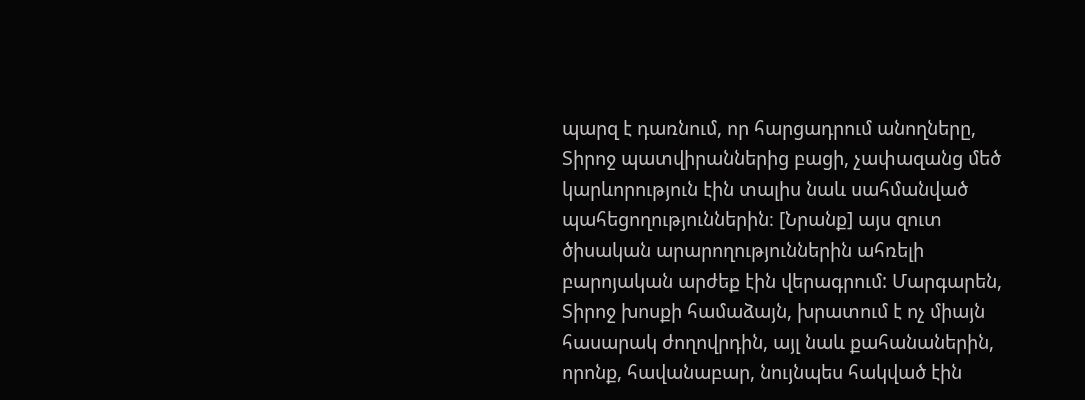պարզ է դառնում, որ հարցադրում անողները, Տիրոջ պատվիրաններից բացի, չափազանց մեծ կարևորություն էին տալիս նաև սահմանված պահեցողություններին։ [Նրանք] այս զուտ ծիսական արարողություններին ահռելի բարոյական արժեք էին վերագրում: Մարգարեն, Տիրոջ խոսքի համաձայն, խրատում է ոչ միայն հասարակ ժողովրդին, այլ նաև քահանաներին, որոնք, հավանաբար, նույնպես հակված էին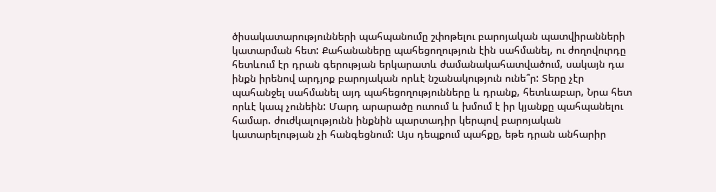ծիսակատարությունների պահպանումը շփոթելու բարոյական պատվիրանների կատարման հետ: Քահանաները պահեցողություն էին սահմանել, ու ժողովուրդը հետևում էր դրան գերության երկարատև ժամանակահատվածում, սակայն դա ինքն իրենով արդյոք բարոյական որևէ նշանակություն ունե՞ր: Տերը չէր պահանջել սահմանել այդ պահեցողությունները և դրանք, հետևաբար, Նրա հետ որևէ կապ չունեին: Մարդ արարածը ուտում և խմում է իր կյանքը պահպանելու համար. ժուժկալությունն ինքնին պարտադիր կերպով բարոյական կատարելության չի հանգեցնում: Այս դեպքում պահքը, եթե դրան անհարիր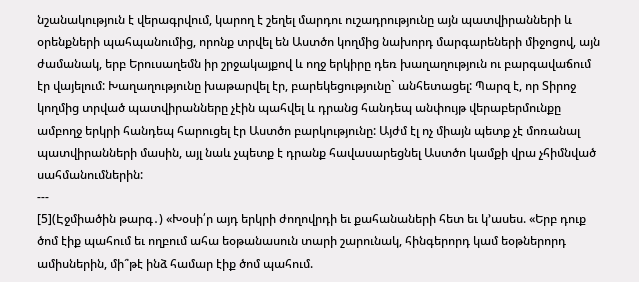նշանակություն է վերագրվում, կարող է շեղել մարդու ուշադրությունը այն պատվիրանների և օրենքների պահպանումից, որոնք տրվել են Աստծո կողմից նախորդ մարգարեների միջոցով, այն ժամանակ, երբ Երուսաղեմն իր շրջակայքով և ողջ երկիրը դեռ խաղաղություն ու բարգավաճում էր վայելում: Խաղաղությունը խաթարվել էր, բարեկեցությունը` անհետացել: Պարզ է, որ Տիրոջ կողմից տրված պատվիրանները չէին պահվել և դրանց հանդեպ անփույթ վերաբերմունքը ամբողջ երկրի հանդեպ հարուցել էր Աստծո բարկությունը: Այժմ էլ ոչ միայն պետք չէ մոռանալ պատվիրանների մասին, այլ նաև չպետք է դրանք հավասարեցնել Աստծո կամքի վրա չհիմնված սահմանումներին:
---
[5](Էջմիածին թարգ․) «Խօսի՛ր այդ երկրի ժողովրդի եւ քահանաների հետ եւ կ՚ասես. «Երբ դուք ծոմ էիք պահում եւ ողբում ահա եօթանասուն տարի շարունակ, հինգերորդ կամ եօթներորդ ամիսներին, մի՞թէ ինձ համար էիք ծոմ պահում.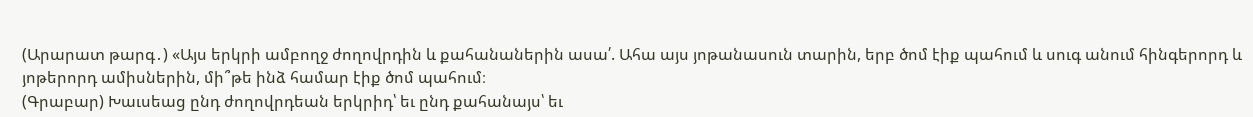(Արարատ թարգ․) «Այս երկրի ամբողջ ժողովրդին և քահանաներին ասա՛. Ահա այս յոթանասուն տարին, երբ ծոմ էիք պահում և սուգ անում հինգերորդ և յոթերորդ ամիսներին, մի՞թե ինձ համար էիք ծոմ պահում։
(Գրաբար) Խաւսեաց ընդ ժողովրդեան երկրիդ՝ եւ ընդ քահանայս՝ եւ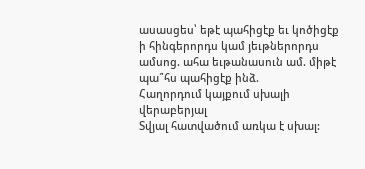ասասցես՝ եթէ պահիցէք եւ կոծիցէք ի հինգերորդս կամ յեւթներորդս ամսոց. ահա եւթանասուն ամ. միթէ պա՞հս պահիցէք ինձ.
Հաղորդում կայքում սխալի վերաբերյալ
Տվյալ հատվածում առկա է սխալ: